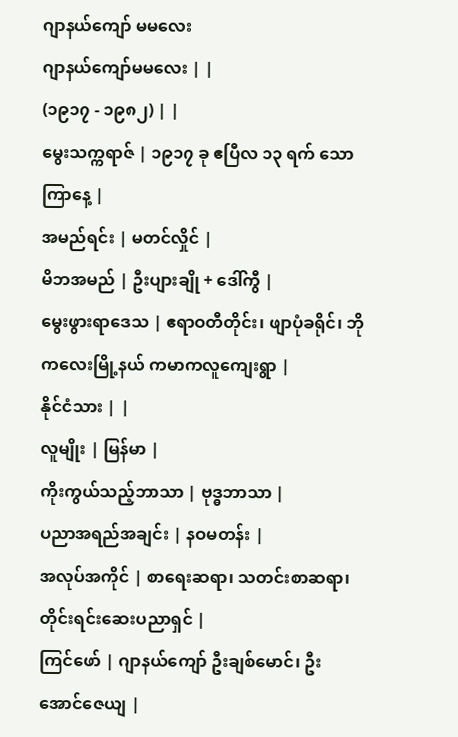ဂျာနယ်ကျော် မမလေး
ဂျာနယ်ကျော်မမလေး | |
(၁၉၁၇ - ၁၉၈၂) | |
မွေးသက္ကရာဇ် | ၁၉၁၇ ခု ဧပြီလ ၁၃ ရက် သောကြာနေ့ |
အမည်ရင်း | မတင်လှိုင် |
မိဘအမည် | ဦးပျားချို + ဒေါ်ကွီ |
မွေးဖွားရာဒေသ | ဧရာဝတီတိုင်း၊ ဖျာပုံခရိုင်၊ ဘိုကလေးမြို့နယ် ကမာကလူကျေးရွာ |
နိုင်ငံသား | |
လူမျိုး | မြန်မာ |
ကိုးကွယ်သည့်ဘာသာ | ဗုဒ္ဓဘာသာ |
ပညာအရည်အချင်း | နဝမတန်း |
အလုပ်အကိုင် | စာရေးဆရာ၊ သတင်းစာဆရာ၊ တိုင်းရင်းဆေးပညာရှင် |
ကြင်ဖော် | ဂျာနယ်ကျော် ဦးချစ်မောင်၊ ဦးအောင်ဇေယျ |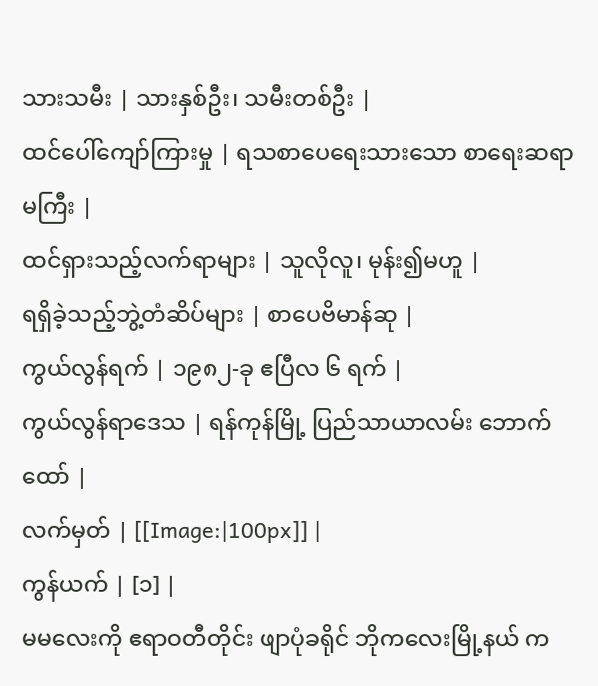သားသမီး | သားနှစ်ဦး၊ သမီးတစ်ဦး |
ထင်ပေါ်ကျော်ကြားမှု | ရသစာပေရေးသားသော စာရေးဆရာမကြီး |
ထင်ရှားသည့်လက်ရာများ | သူလိုလူ၊ မုန်း၍မဟူ |
ရရှိခဲ့သည့်ဘွဲ့တံဆိပ်များ | စာပေဗိမာန်ဆု |
ကွယ်လွန်ရက် | ၁၉၈၂-ခု ဧပြီလ ၆ ရက် |
ကွယ်လွန်ရာဒေသ | ရန်ကုန်မြို့ ပြည်သာယာလမ်း ဘောက်ထော် |
လက်မှတ် | [[Image:|100px]] |
ကွန်ယက် | [၁] |
မမလေးကို ဧရာဝတီတိုင်း ဖျာပုံခရိုင် ဘိုကလေးမြို့နယ် က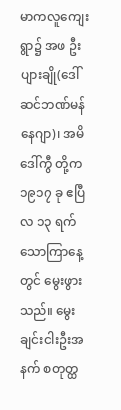မာကလူကျေးရွာ၌ အဖ ဦးပျားချို(ဒေါ်ဆင်ဘဏ်မန်နေဂျာ)၊ အမိ ဒေါ်ကွီ တို့က ၁၉၁၇ ခု ဧပြီလ ၁၃ ရက် သောကြာနေ့တွင် မွေးဖွားသည်။ မွေးချင်းငါးဦးအနက် စတုတ္ထ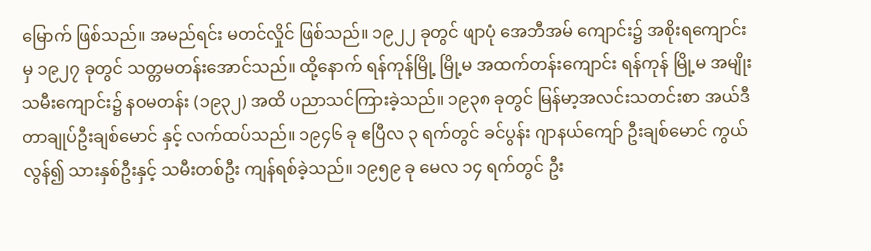မြောက် ဖြစ်သည်။ အမည်ရင်း မတင်လှိုင် ဖြစ်သည်။ ၁၉၂၂ ခုတွင် ဖျာပုံ အေဘီအမ် ကျောင်း၌ အစိုးရကျောင်းမှ ၁၉၂၇ ခုတွင် သတ္တမတန်းအောင်သည်။ ထို့နောက် ရန်ကုန်မြို့ မြို့မ အထက်တန်းကျောင်း ရန်ကုန် မြို့မ အမျိုးသမီးကျောင်း၌ နဝမတန်း (၁၉၃၂) အထိ ပညာသင်ကြားခဲ့သည်။ ၁၉၃၈ ခုတွင် မြန်မာ့အလင်းသတင်းစာ အယ်ဒီတာချုပ်ဦးချစ်မောင် နှင့် လက်ထပ်သည်။ ၁၉၄၆ ခု ဧပြီလ ၃ ရက်တွင် ခင်ပွန်း ဂျာနယ်ကျော် ဦးချစ်မောင် ကွယ်လွန်၍ သားနှစ်ဦးနှင့် သမီးတစ်ဦး ကျန်ရစ်ခဲ့သည်။ ၁၉၅၉ ခု မေလ ၁၄ ရက်တွင် ဦး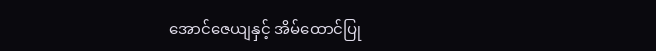အောင်ဇေယျနှင့် အိမ်ထောင်ပြု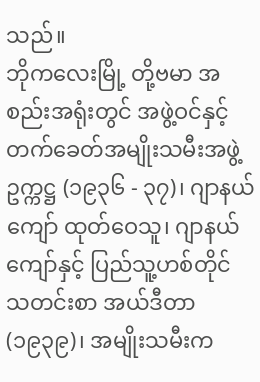သည်။
ဘိုကလေးမြို့ တို့ဗမာ အစည်းအရုံးတွင် အဖွဲ့ဝင်နှင့် တက်ခေတ်အမျိုးသမီးအဖွဲ့ ဥက္ကဋ္ဌ (၁၉၃၆ - ၃၇)၊ ဂျာနယ်ကျော် ထုတ်ဝေသူ၊ ဂျာနယ်ကျော်နှင့် ပြည်သူ့ဟစ်တိုင် သတင်းစာ အယ်ဒီတာ (၁၉၃၉)၊ အမျိုးသမီးက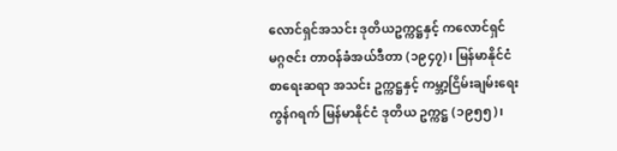လောင်ရှင်အသင်း ဒုတိယဥက္ကဋ္ဌနှင့် ကလောင်ရှင်မဂ္ဂဇင်း တာဝန်ခံအယ်ဒီတာ (၁၉၄၇)၊ မြန်မာနိုင်ငံ စာရေးဆရာ အသင်း ဥက္ကဋ္ဌနှင့် ကမ္ဘာ့ငြိမ်းချမ်းရေး ကွန်ဂရက် မြန်မာနိုင်ငံ ဒုတိယ ဥက္ကဋ္ဌ (၁၉၅၅)၊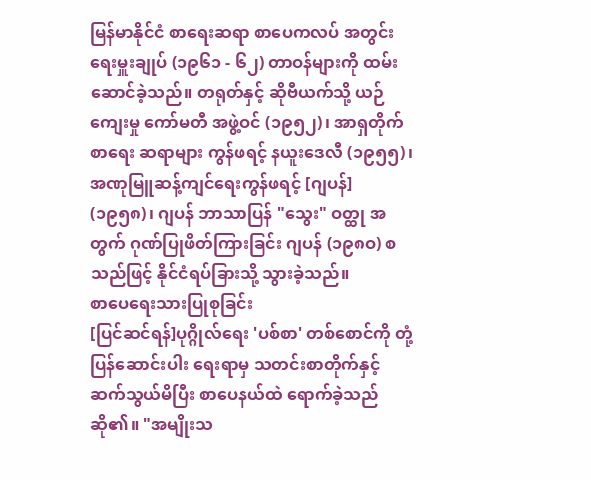မြန်မာနိုင်ငံ စာရေးဆရာ စာပေကလပ် အတွင်းရေးမှူးချုပ် (၁၉၆၁ - ၆၂) တာဝန်များကို ထမ်းဆောင်ခဲ့သည်။ တရုတ်နှင့် ဆိုဗီယက်သို့ ယဉ်ကျေးမှု ကော်မတီ အဖွဲ့ဝင် (၁၉၅၂)၊ အာရှတိုက် စာရေး ဆရာများ ကွန်ဖရင့် နယူးဒေလီ (၁၉၅၅)၊ အဏုမြူဆန့်ကျင်ရေးကွန်ဖရင့် [ဂျပန်] (၁၉၅၈)၊ ဂျပန် ဘာသာပြန် "သွေး" ဝတ္ထု အတွက် ဂုဏ်ပြုဖိတ်ကြားခြင်း ဂျပန် (၁၉၈ဝ) စသည်ဖြင့် နိုင်ငံရပ်ခြားသို့ သွားခဲ့သည်။
စာပေရေးသားပြုစုခြင်း
[ပြင်ဆင်ရန်]ပုဂ္ဂိုလ်ရေး 'ပစ်စာ' တစ်စောင်ကို တုံ့ပြန်ဆောင်းပါး ရေးရာမှ သတင်းစာတိုက်နှင့် ဆက်သွယ်မိပြီး စာပေနယ်ထဲ ရောက်ခဲ့သည်ဆို၏။ "အမျိုးသ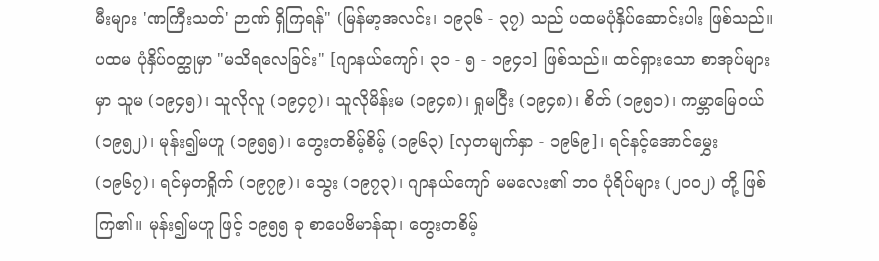မီးများ 'ဏကြီးသတ်' ဉာဏ် ရှိကြရန်" (မြန်မာ့အလင်း၊ ၁၉၃၆ - ၃၇) သည် ပထမပုံနှိပ်ဆောင်းပါး ဖြစ်သည်။ ပထမ ပုံနှိပ်ဝတ္ထုမှာ "မသိရလေခြင်း" [ဂျာနယ်ကျော်၊ ၃၁ - ၅ - ၁၉၄၁] ဖြစ်သည်။ ထင်ရှားသော စာအုပ်များမှာ သူမ (၁၉၄၅)၊ သူလိုလူ (၁၉၄၇)၊ သူလိုမိန်းမ (၁၉၄၈)၊ ရှုမငြီး (၁၉၄၈)၊ စိတ် (၁၉၅၁)၊ ကမ္ဘာမြေဝယ် (၁၉၅၂)၊ မုန်း၍မဟူ (၁၉၅၅)၊ တွေးတစိမ့်စိမ့် (၁၉၆၃) [လှတမျက်နှာ - ၁၉၆၉]၊ ရင်နင့်အောင်မွှေး (၁၉၆၇)၊ ရင်မှတရှိုက် (၁၉၇၉)၊ သွေး (၁၉၇၃)၊ ဂျာနယ်ကျော် မမလေး၏ ဘဝ ပုံရိပ်များ (၂ဝဝ၂) တို့ ဖြစ်ကြ၏။ မုန်း၍မဟူ ဖြင့် ၁၉၅၅ ခု စာပေဗိမာန်ဆု၊ တွေးတစိမ့်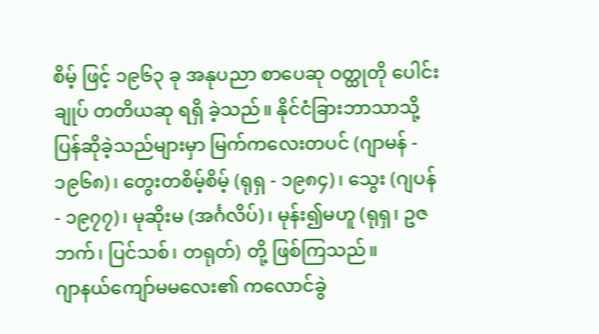စိမ့် ဖြင့် ၁၉၆၃ ခု အနုပညာ စာပေဆု ဝတ္ထုတို ပေါင်းချုပ် တတိယဆု ရရှိ ခဲ့သည်။ နိုင်ငံခြားဘာသာသို့ ပြန်ဆိုခဲ့သည်များမှာ မြက်ကလေးတပင် (ဂျာမန် - ၁၉၆၈)၊ တွေးတစိမ့်စိမ့် (ရုရှ - ၁၉၈၄)၊ သွေး (ဂျပန် - ၁၉၇၇)၊ မုဆိုးမ (အင်္ဂလိပ်)၊ မုန်း၍မဟူ (ရုရှ၊ ဥဇဘက်၊ ပြင်သစ်၊ တရုတ်) တို့ ဖြစ်ကြသည်။
ဂျာနယ်ကျော်မမလေး၏ ကလောင်ခွဲ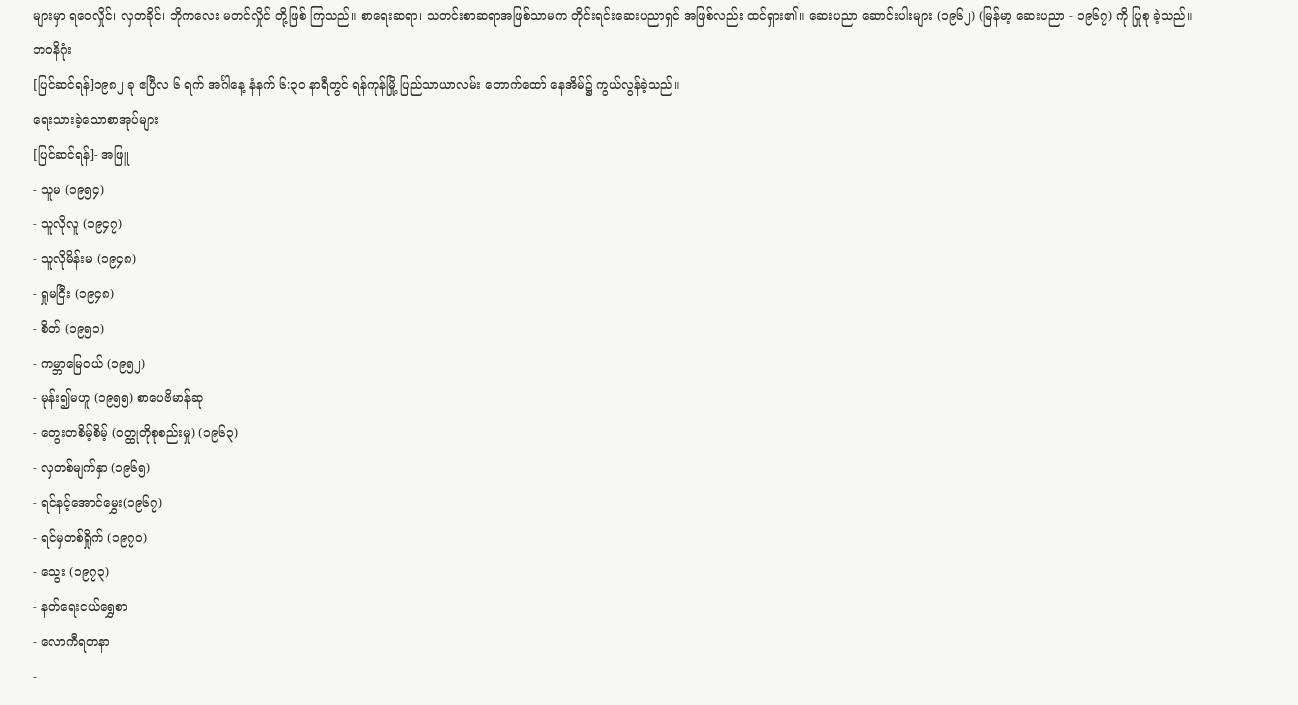များမှာ ရဝေလှိုင်၊ လှတခိုင်၊ ဘိုကလေး မတင်လှိုင် တို့ဖြစ် ကြသည်။ စာရေးဆရာ၊ သတင်းစာဆရာအဖြစ်သာမက တိုင်းရင်းဆေးပညာရှင် အဖြစ်လည်း ထင်ရှား၏။ ဆေးပညာ ဆောင်းပါးများ (၁၉၆၂) (မြန်မာ့ ဆေးပညာ - ၁၉၆၇) ကို ပြုစု ခဲ့သည်။
ဘဝနိဂုံး
[ပြင်ဆင်ရန်]၁၉၈၂ ခု ဧပြီလ ၆ ရက် အင်္ဂါနေ့ နံနက် ၆:၃ဝ နာရီတွင် ရန်ကုန်မြို့ ပြည်သာယာလမ်း ဘောက်ထော် နေအိမ်၌ ကွယ်လွန်ခဲ့သည်။
ရေးသားခဲ့သောစာအုပ်များ
[ပြင်ဆင်ရန်]- အဖြူ
- သူမ (၁၉၅၄)
- သူလိုလူ (၁၉၄၇)
- သူလိုမိန်းမ (၁၉၄၈)
- ရှုမငြီး (၁၉၄၈)
- စိတ် (၁၉၅၁)
- ကမ္ဘာမြေဝယ် (၁၉၅၂)
- မုန်း၍မဟူ (၁၉၅၅) စာပေဗိမာန်ဆု
- တွေးတစိမ့်စိမ့် (ဝတ္ထုတိုစုစည်းမှု) (၁၉၆၃)
- လှတစ်မျက်နှာ (၁၉၆၅)
- ရင်နင့်အောင်မွှေး(၁၉၆၇)
- ရင်မှတစ်ရှိုက် (၁၉၇၀)
- သွေး (၁၉၇၃)
- နတ်ရေးငယ်ရွှေစာ
- လောကီရတနာ
-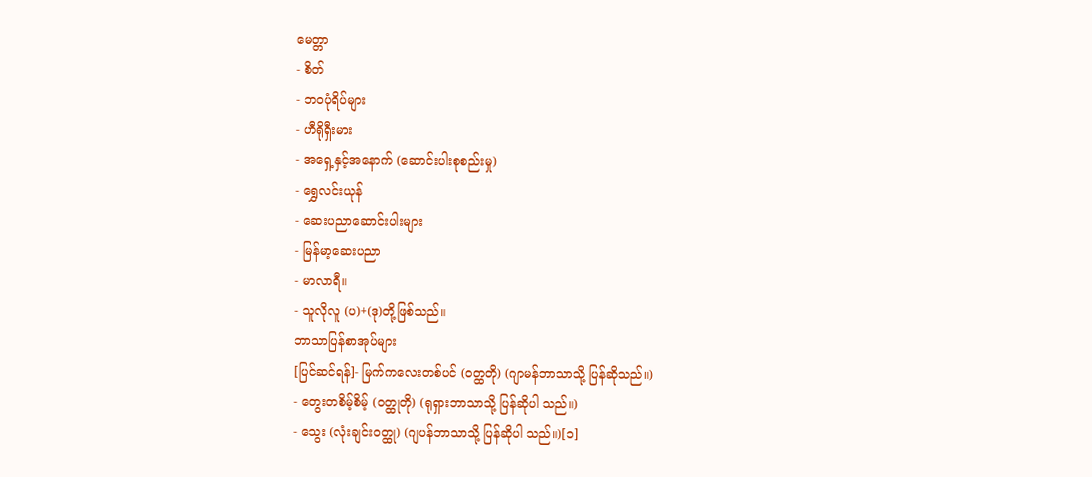မေတ္တာ
- စိတ်
- ဘဝပုံရိပ်များ
- ဟီရိုရှီးမား
- အရှေ့နှင့်အနောက် (ဆောင်းပါးစုစည်းမှု)
- ရွှေလင်းယုန်
- ဆေးပညာဆောင်းပါးများ
- မြန်မာ့ဆေးပညာ
- မာလာရီ။
- သူလိုလူ (ပ)+(ဒု)တို့ဖြစ်သည်။
ဘာသာပြန်စာအုပ်များ
[ပြင်ဆင်ရန်]- မြက်ကလေးတစ်ပင် (ဝတ္ထတို) (ဂျာမန်ဘာသာသို့ ပြန်ဆိုသည်။)
- တွေးတစိမ့်စိမ့် (ဝတ္ထုတို) (ရုရှားဘာသာသို့ ပြန်ဆိုပါ သည်။)
- သွေး (လုံးချင်းဝတ္ထု) (ဂျပန်ဘာသာသို့ ပြန်ဆိုပါ သည်။)[၁]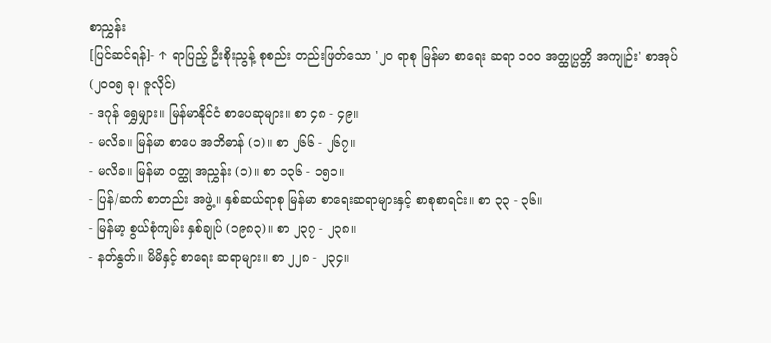စာညွှန်း
[ပြင်ဆင်ရန်]- ↑ ရာပြည့် ဦးစိုးညွန့် စုစည်း တည်းဖြတ်သော '၂ဝ ရာစု မြန်မာ စာရေး ဆရာ ၁ဝဝ အတ္ထုပ္ပတ္တိ အကျုဉ်း' စာအုပ် (၂ဝဝ၅ ခု၊ ဇူလိုင်)
- ဒဂုန် ရွှေမျှား။ မြန်မာနိုင်ငံ စာပေဆုများ။ စာ ၄၈ - ၄၉။
- မလိခ။ မြန်မာ စာပေ အဘိဓာန် (၁)။ စာ ၂၆၆ - ၂၆၇။
- မလိခ။ မြန်မာ ဝတ္ထု အညွှန်း (၁)။ စာ ၁၃၆ - ၁၅၁။
- ပြန်/ဆက် စာတည်း အဖွဲ့။ နှစ်ဆယ်ရာစု မြန်မာ စာရေးဆရာများနှင့် စာစုစာရင်း။ စာ ၃၃ - ၃၆။
- မြန်မာ့ စွယ်စုံကျမ်း နှစ်ချုပ် (၁၉၈၃)။ စာ ၂၃၇ - ၂၃၈။
- နတ်နွတ်။ မိမိနှင့် စာရေး ဆရာများ။ စာ ၂၂၈ - ၂၃၄။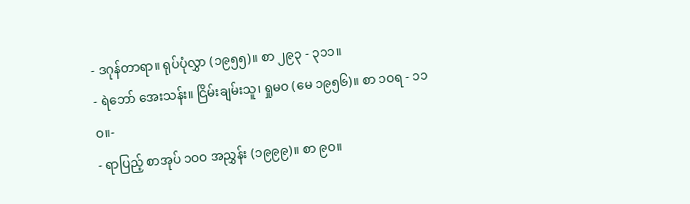- ဒဂုန်တာရာ။ ရုပ်ပုံလွှာ (၁၉၅၅)။ စာ ၂၉၃ - ၃၁၁။
- ရဲဘော် အေးသန်း။ ငြိမ်းချမ်းသူ၊ ရှုမဝ (မေ ၁၉၅၆)။ စာ ၁ဝရ - ၁၁ဝ။-
- ရာပြည့် စာအုပ် ၁ဝဝ အညွှန်း (၁၉၉၉)။ စာ ၉ဝ။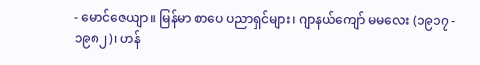- မောင်ဇေယျာ။ မြန်မာ စာပေ ပညာရှင်များ၊ ဂျာနယ်ကျော် မမလေး (၁၉၁၇ - ၁၉၈၂)၊ ဟန်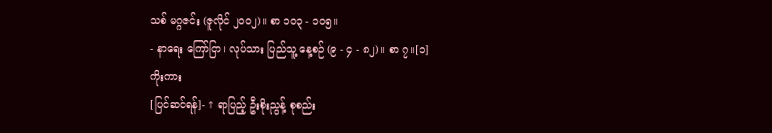သစ် မဂ္ဂဇင်း (ဇူလိုင် ၂ဝဝ၂)။ စာ ၁ဝ၃ - ၁ဝ၅။
- နာရေး ကြော်ငြာ၊ လုပ်သား ပြည်သူ့ နေ့စဉ် (၉ - ၄ - ၈၂)။ စာ ၇။[၁]
ကိုးကား
[ပြင်ဆင်ရန်]- ↑ ရာပြည့် ဦးစိုးညွန့် စုစည်း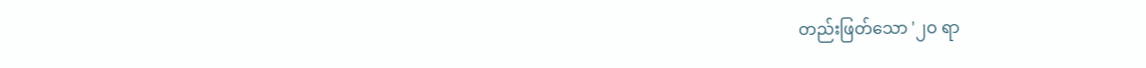တည်းဖြတ်သော '၂ဝ ရာ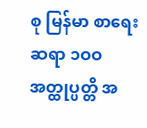စု မြန်မာ စာရေး ဆရာ ၁ဝဝ အတ္ထုပ္ပတ္တိ အ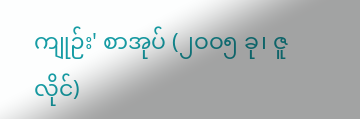ကျုဉ်း' စာအုပ် (၂ဝဝ၅ ခု၊ ဇူလိုင်)